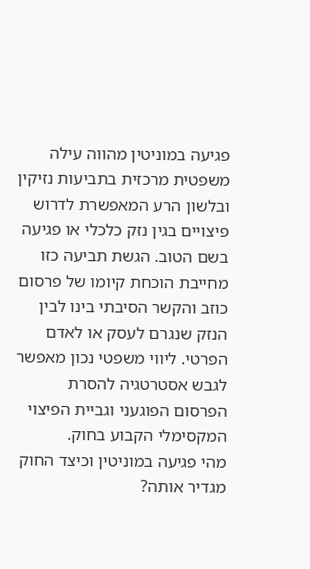פגיעה במוניטין מהווה עילה משפטית מרכזית בתביעות נזיקין ובלשון הרע המאפשרת לדרוש פיצויים בגין נזק כלכלי או פגיעה בשם הטוב. הגשת תביעה כזו מחייבת הוכחת קיומו של פרסום כוזב והקשר הסיבתי בינו לבין הנזק שנגרם לעסק או לאדם הפרטי. ליווי משפטי נכון מאפשר לגבש אסטרטגיה להסרת הפרסום הפוגעני וגביית הפיצוי המקסימלי הקבוע בחוק.
מהי פגיעה במוניטין וכיצד החוק מגדיר אותה?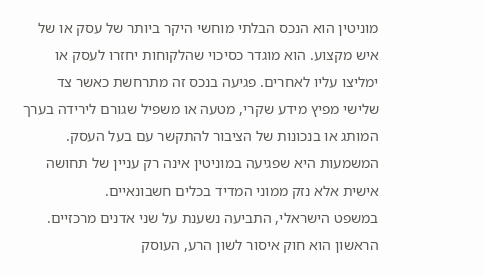מוניטין הוא הנכס הבלתי מוחשי היקר ביותר של עסק או של איש מקצוע. הוא מוגדר כסיכוי שהלקוחות יחזרו לעסק או ימליצו עליו לאחרים. פגיעה בנכס זה מתרחשת כאשר צד שלישי מפיץ מידע שקרי, מטעה או משפיל שגורם לירידה בערך המותג או בנכונות של הציבור להתקשר עם בעל העסק. המשמעות היא שפגיעה במוניטין אינה רק עניין של תחושה אישית אלא נזק ממוני המדיד בכלים חשבונאיים.
במשפט הישראלי, התביעה נשענת על שני אדנים מרכזיים. הראשון הוא חוק איסור לשון הרע, העוסק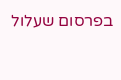בפרסום שעלול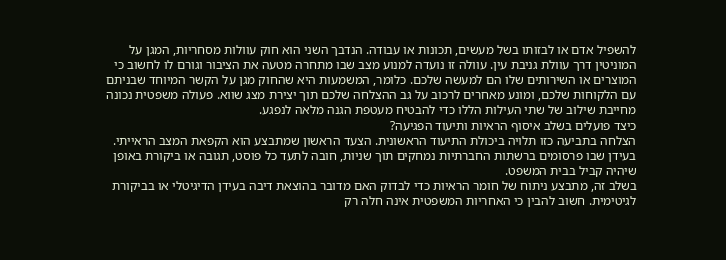להשפיל אדם או לבזותו בשל מעשים, תכונות או עבודה. הנדבך השני הוא חוק עוולות מסחריות, המגן על המוניטין דרך עוולת גניבת עין. עוולה זו נועדה למנוע מצב שבו מתחרה מטעה את הציבור וגורם לו לחשוב כי המוצרים או השירותים שלו הם למעשה שלכם. כלומר, המשמעות היא שהחוק מגן על הקשר המיוחד שבניתם עם הלקוחות שלכם, ומונע מאחרים לרכוב על גב ההצלחה שלכם תוך יצירת מצג שווא. פעולה משפטית נכונה מחייבת שילוב של שתי העילות הללו כדי להבטיח מעטפת הגנה מלאה לנפגע.
כיצד פועלים בשלב איסוף הראיות ותיעוד הפגיעה?
הצלחה בתביעה כזו תלויה ביכולת התיעוד הראשונית. הצעד הראשון שמתבצע הוא הקפאת המצב הראייתי. בעידן שבו פרסומים ברשתות החברתיות נמחקים תוך שניות, חובה לתעד כל פוסט, תגובה או ביקורת באופן שיהיה קביל בבית המשפט.
בשלב זה, מתבצע ניתוח של חומר הראיות כדי לבדוק האם מדובר בהוצאת דיבה בעידן הדיגיטלי או בביקורת לגיטימית. חשוב להבין כי האחריות המשפטית אינה חלה רק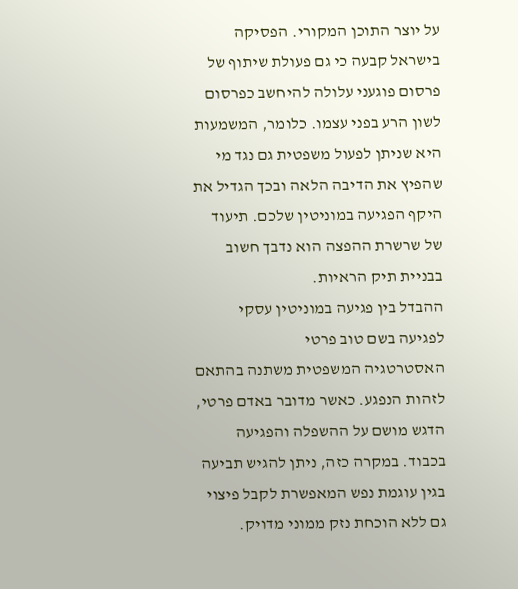על יוצר התוכן המקורי. הפסיקה בישראל קבעה כי גם פעולת שיתוף של פרסום פוגעני עלולה להיחשב כפרסום לשון הרע בפני עצמו. כלומר, המשמעות היא שניתן לפעול משפטית גם נגד מי שהפיץ את הדיבה הלאה ובכך הגדיל את היקף הפגיעה במוניטין שלכם. תיעוד של שרשרת ההפצה הוא נדבך חשוב בבניית תיק הראיות.
ההבדל בין פגיעה במוניטין עסקי לפגיעה בשם טוב פרטי
האסטרטגיה המשפטית משתנה בהתאם לזהות הנפגע. כאשר מדובר באדם פרטי, הדגש מושם על ההשפלה והפגיעה בכבוד. במקרה כזה, ניתן להגיש תביעה בגין עוגמת נפש המאפשרת לקבל פיצוי גם ללא הוכחת נזק ממוני מדויק.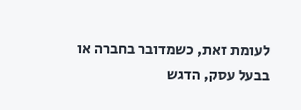לעומת זאת, כשמדובר בחברה או בבעל עסק, הדגש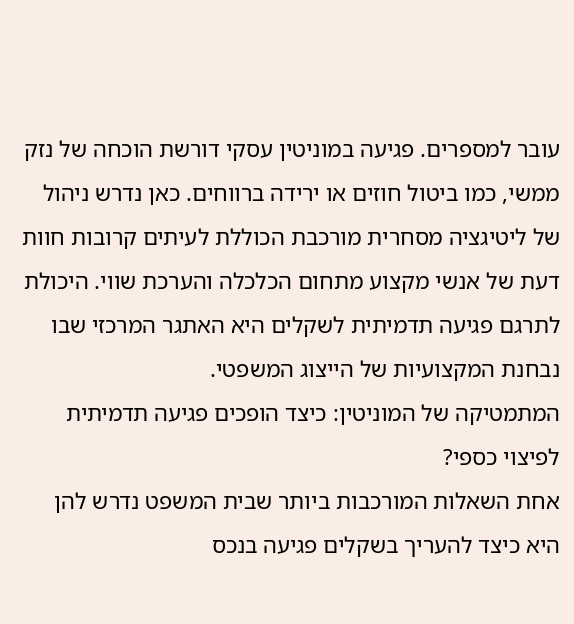עובר למספרים. פגיעה במוניטין עסקי דורשת הוכחה של נזק ממשי, כמו ביטול חוזים או ירידה ברווחים. כאן נדרש ניהול של ליטיגציה מסחרית מורכבת הכוללת לעיתים קרובות חוות דעת של אנשי מקצוע מתחום הכלכלה והערכת שווי. היכולת לתרגם פגיעה תדמיתית לשקלים היא האתגר המרכזי שבו נבחנת המקצועיות של הייצוג המשפטי.
המתמטיקה של המוניטין: כיצד הופכים פגיעה תדמיתית לפיצוי כספי?
אחת השאלות המורכבות ביותר שבית המשפט נדרש להן היא כיצד להעריך בשקלים פגיעה בנכס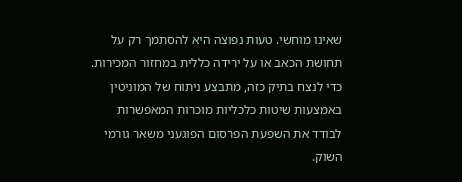שאינו מוחשי. טעות נפוצה היא להסתמך רק על תחושת הכאב או על ירידה כללית במחזור המכירות. כדי לנצח בתיק כזה, מתבצע ניתוח של המוניטין באמצעות שיטות כלכליות מוכרות המאפשרות לבודד את השפעת הפרסום הפוגעני משאר גורמי השוק.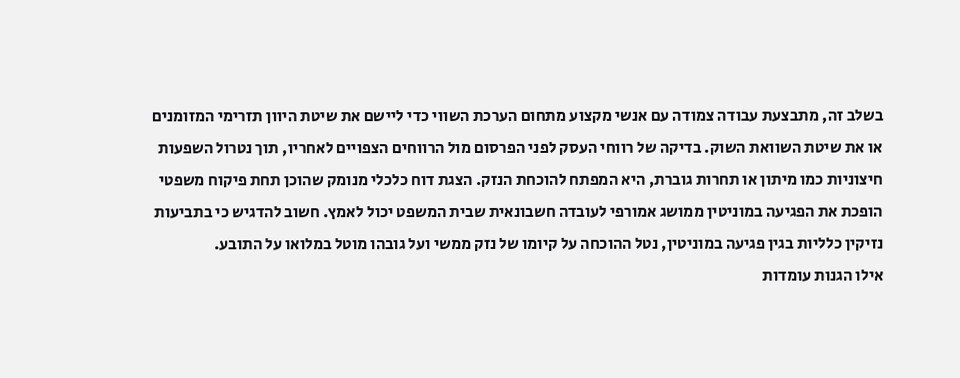בשלב זה, מתבצעת עבודה צמודה עם אנשי מקצוע מתחום הערכת השווי כדי ליישם את שיטת היוון תזרימי המזומנים או את שיטת השוואת השוק. בדיקה של רווחי העסק לפני הפרסום מול הרווחים הצפויים לאחריו, תוך נטרול השפעות חיצוניות כמו מיתון או תחרות גוברת, היא המפתח להוכחת הנזק. הצגת דוח כלכלי מנומק שהוכן תחת פיקוח משפטי הופכת את הפגיעה במוניטין ממושג אמורפי לעובדה חשבונאית שבית המשפט יכול לאמץ. חשוב להדגיש כי בתביעות נזיקין כלליות בגין פגיעה במוניטין, נטל ההוכחה על קיומו של נזק ממשי ועל גובהו מוטל במלואו על התובע.
אילו הגנות עומדות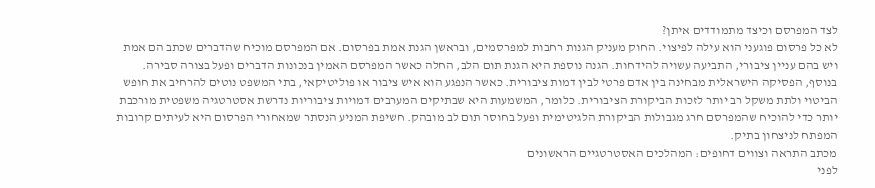לצד המפרסם וכיצד מתמודדים איתן?
לא כל פרסום פוגעני הוא עילה לפיצוי. החוק מעניק הגנות רחבות למפרסמים, ובראשן הגנת אמת בפרסום. אם המפרסם מוכיח שהדברים שכתב הם אמת ויש בהם עניין ציבורי, התביעה עשויה להידחות. הגנה נוספת היא הגנת תום הלב, החלה כאשר המפרסם האמין בנכונות הדברים ופעל בצורה סבירה.
בנוסף, הפסיקה הישראלית מבחינה בין אדם פרטי לבין דמות ציבורית. כאשר הנפגע הוא איש ציבור או פוליטיקאי, בתי המשפט נוטים להרחיב את חופש הביטוי ולתת משקל רב יותר לזכות הביקורת הציבורית. כלומר, המשמעות היא שבתיקים המערבים דמויות ציבוריות נדרשת אסטרטגיה משפטית מורכבת יותר כדי להוכיח שהמפרסם חרג מגבולות הביקורת הלגיטימית ופעל בחוסר תום לב מובהק. חשיפת המניע הנסתר שמאחורי הפרסום היא לעיתים קרובות המפתח לניצחון בתיק.
מכתב התראה וצווים דחופים: המהלכים האסטרטגיים הראשונים
לפני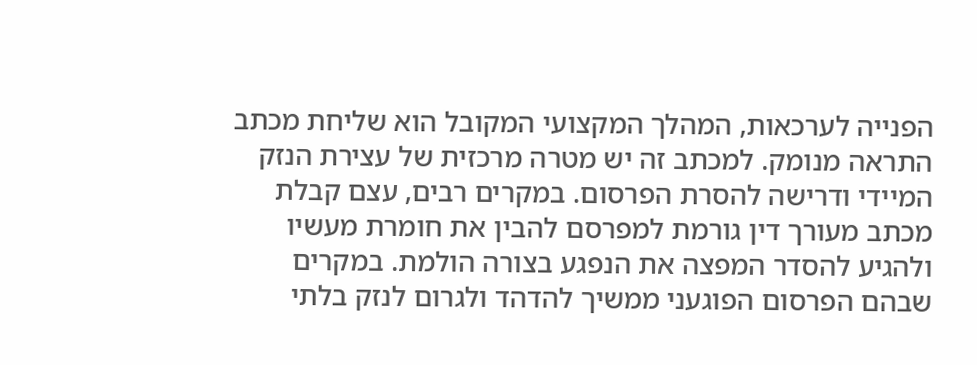הפנייה לערכאות, המהלך המקצועי המקובל הוא שליחת מכתב התראה מנומק. למכתב זה יש מטרה מרכזית של עצירת הנזק המיידי ודרישה להסרת הפרסום. במקרים רבים, עצם קבלת מכתב מעורך דין גורמת למפרסם להבין את חומרת מעשיו ולהגיע להסדר המפצה את הנפגע בצורה הולמת. במקרים שבהם הפרסום הפוגעני ממשיך להדהד ולגרום לנזק בלתי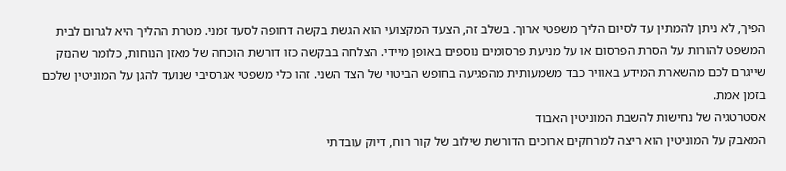הפיך, לא ניתן להמתין עד לסיום הליך משפטי ארוך. בשלב זה, הצעד המקצועי הוא הגשת בקשה דחופה לסעד זמני. מטרת ההליך היא לגרום לבית המשפט להורות על הסרת הפרסום או על מניעת פרסומים נוספים באופן מיידי. הצלחה בבקשה כזו דורשת הוכחה של מאזן הנוחות, כלומר שהנזק שייגרם לכם מהשארת המידע באוויר כבד משמעותית מהפגיעה בחופש הביטוי של הצד השני. זהו כלי משפטי אגרסיבי שנועד להגן על המוניטין שלכם בזמן אמת.
אסטרטגיה של נחישות להשבת המוניטין האבוד
המאבק על המוניטין הוא ריצה למרחקים ארוכים הדורשת שילוב של קור רוח, דיוק עובדתי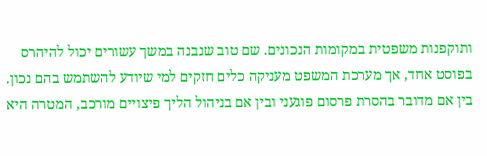ותוקפנות משפטית במקומות הנכונים. שם טוב שנבנה במשך עשורים יכול להיהרס בפוסט אחד, אך מערכת המשפט מעניקה כלים חזקים למי שיודע להשתמש בהם נכון. בין אם מדובר בהסרת פרסום פוגעני ובין אם בניהול הליך פיצויים מורכב, המטרה היא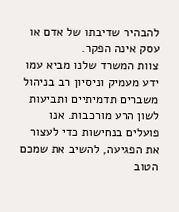להבהיר שדיבתו של אדם או עסק אינה הפקר.
צוות המשרד שלנו מביא עמו ידע מעמיק וניסיון רב בניהול משברים תדמיתיים ותביעות לשון הרע מורכבות. אנו פועלים בנחישות כדי לעצור את הפגיעה, להשיב את שמכם הטוב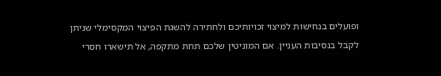ופועלים בנחישות למיצוי זכויותיכם ולחתירה להשגת הפיצוי המקסימלי שניתן לקבל בנסיבות העניין. אם המוניטין שלכם תחת מתקפה, אל תישארו חסרי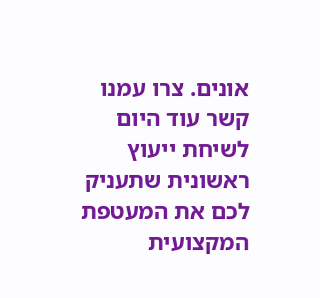אונים. צרו עמנו קשר עוד היום לשיחת ייעוץ ראשונית שתעניק לכם את המעטפת המקצועית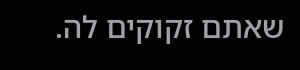שאתם זקוקים לה.